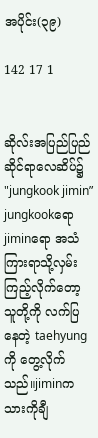အပိုင်း(၃၉)

142 17 1


ဆိုလ်းအပြည်ပြည်ဆိုင်ရာလေဆိပ်၌
"jungkook jimin”
jungkookရော jiminရော အသံကြားရာသို့လှမ်းကြည့်လိုက်တော့ သူတို့ကို လက်ပြနေတဲ့ taehyungကို တွေ့လိုက်သည်။jiminက သားကိုချီ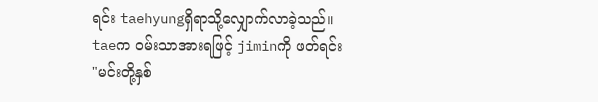ရင်း taehyungရှိရာသို့လျှောက်လာခဲ့သည်။
taeက ဝမ်းသာအားရဖြင့် jiminကို ဖတ်ရင်း
"မင်းတို့နှစ်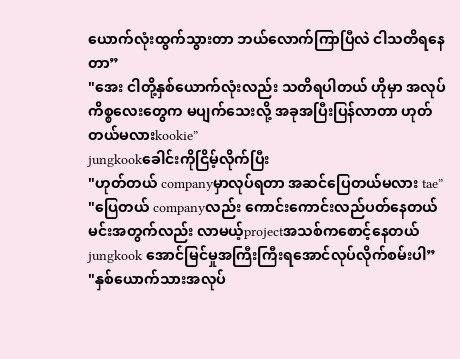ယောက်လုံးထွက်သွားတာ ဘယ်လောက်ကြာပြီလဲ ငါသတိရနေတာ”
"အေး ငါတို့နှစ်ယောက်လုံးလည်း သတိရပါတယ် ဟိုမှာ အလုပ်ကိစ္စလေးတွေက မပျက်သေးလို့ အခုအပြီးပြန်လာတာ ဟုတ်တယ်မလားkookie”
jungkookခေါင်းကိုငြိမ့်လိုက်ပြီး
"ဟုတ်တယ် companyမှာလုပ်ရတာ အဆင်ပြေတယ်မလား tae”
"ပြေတယ် companyလည်း ကောင်းကောင်းလည်ပတ်နေတယ် မင်းအတွက်လည်း လာမယ့်projectအသစ်ကစောင့်နေတယ် jungkook အောင်မြင်မှုအကြီးကြီးရအောင်လုပ်လိုက်စမ်းပါ”
"နှစ်ယောက်သားအလုပ်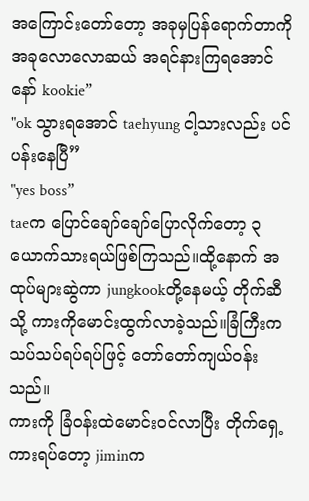အကြောင်းတော်တော့ အခုမှပြန်ရောက်တာကို အခုလောလောဆယ် အရင်နားကြရအောင်နော် kookie”
"ok သွားရအောင် taehyung ငါ့သားလည်း ပင်ပန်းနေပြီ”
"yes boss”
taeက ပြောင်ချော်ချော်ပြောလိုက်တော့ ၃ယောက်သားရယ်ဖြစ်ကြသည်။ထို့နောက် အထုပ်များဆွဲကာ jungkookတို့နေမယ့် တိုက်ဆီသို့ ကားကိုမောင်းထွက်လာခဲ့သည်။ခြံကြီးက သပ်သပ်ရပ်ရပ်ဖြင့် တော်တော်ကျယ်ဝန်းသည်။
ကားကို ခြံဝန်းထဲမောင်းဝင်လာပြီး တိုက်ရှေ့ကားရပ်တော့ jiminက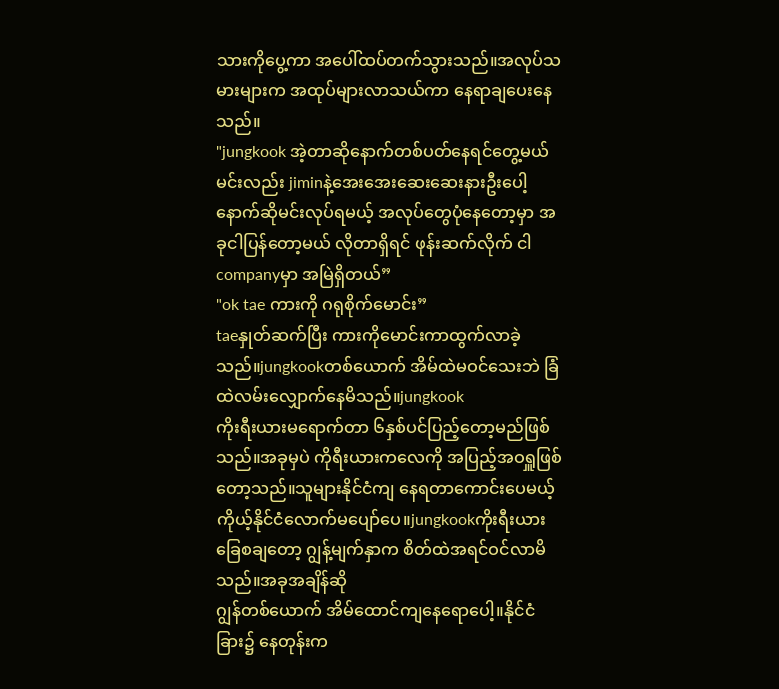သားကိုပွေ့ကာ အပေါ်ထပ်တက်သွားသည်။အလုပ်သမားများက အထုပ်များလာသယ်ကာ နေရာချပေးနေသည်။
"jungkook အဲ့တာဆိုနောက်တစ်ပတ်နေရင်တွေ့မယ် မင်းလည်း jiminနဲ့အေးအေးဆေးဆေးနားဦးပေါ့ နောက်ဆိုမင်းလုပ်ရမယ့် အလုပ်တွေပုံနေတော့မှာ အခုငါပြန်တော့မယ် လိုတာရှိရင် ဖုန်းဆက်လိုက် ငါ companyမှာ အမြဲရှိတယ်”
"ok tae ကားကို ဂရုစိုက်မောင်း”
taeနှုတ်ဆက်ပြီး ကားကိုမောင်းကာထွက်လာခဲ့သည်။jungkookတစ်ယောက် အိမ်ထဲမဝင်သေးဘဲ ခြံထဲလမ်းလျှောက်နေမိသည်။jungkook
ကိုးရီးယားမရောက်တာ ၆နှစ်ပင်ပြည့်တော့မည်ဖြစ်သည်။အခုမှပဲ ကိုရီးယားကလေကို အပြည့်အဝရှူဖြစ်တော့သည်။သူများနိုင်ငံကျ နေရတာကောင်းပေမယ့် ကိုယ့်နိုင်ငံလောက်မပျော်ပေ။jungkookကိုးရီးယားခြေစချတော့ ဂျွန့်မျက်နှာက စိတ်ထဲအရင်ဝင်လာမိသည်။အခုအချိန်ဆို
ဂျွန်တစ်ယောက် အိမ်ထောင်ကျနေရောပေါ့။နိုင်ငံခြား၌ နေတုန်းက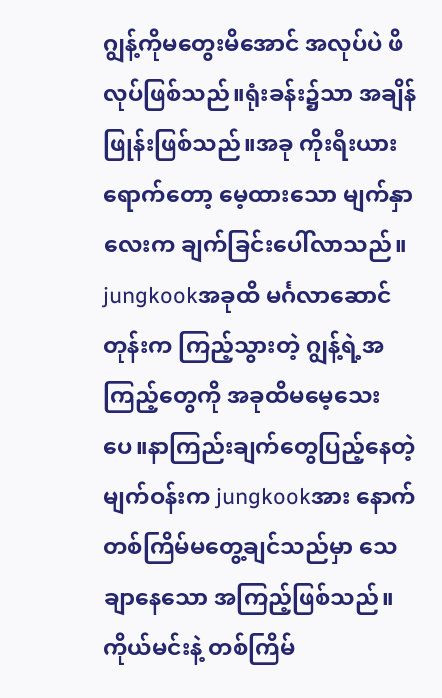ဂျွန့်ကိုမတွေးမိအောင် အလုပ်ပဲ ဖိလုပ်ဖြစ်သည်။ရုံးခန်း၌သာ အချိန်ဖြုန်းဖြစ်သည်။အခု ကိုးရီးယားရောက်တော့ မေ့ထားသော မျက်နှာလေးက ချက်ခြင်းပေါ်လာသည်။ jungkookအခုထိ မင်္ဂလာဆောင်တုန်းက ကြည့်သွားတဲ့ ဂျွန့်ရဲ့အကြည့်တွေကို အခုထိမမေ့သေးပေ။နာကြည်းချက်တွေပြည့်နေတဲ့မျက်ဝန်းက jungkookအား နောက်တစ်ကြိမ်မတွေ့ချင်သည်မှာ သေချာနေသော အကြည့်ဖြစ်သည်။ ကိုယ်မင်းနဲ့ တစ်ကြိမ်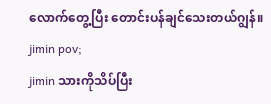လောက်တွေ့ပြီး တောင်းပန်ချင်သေးတယ်ဂျွန်။
jimin pov;
jimin သားကိုသိပ်ပြီး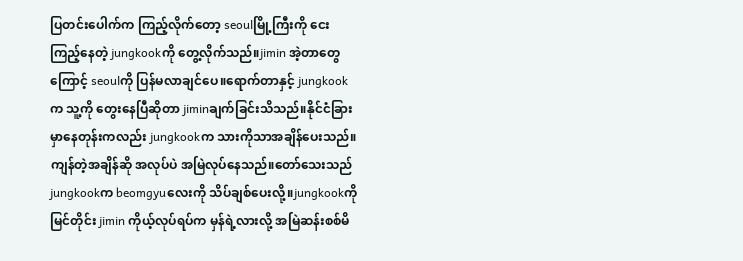ပြတင်းပေါက်က ကြည့်လိုက်တော့ seoulမြို့ကြီးကို ငေးကြည့်နေတဲ့ jungkookကို တွေ့လိုက်သည်။jimin အဲ့တာတွေကြောင့် seoulကို ပြန်မလာချင်ပေ။ရောက်တာနှင့် jungkookက သူ့ကို တွေးနေပြီဆိုတာ jiminချက်ခြင်းသိသည်။နိုင်ငံခြားမှာနေတုန်းကလည်း jungkookက သားကိုသာအချိန်ပေးသည်။ကျန်တဲ့အချိန်ဆို အလုပ်ပဲ အမြဲလုပ်နေသည်။တော်သေးသည် jungkookက beomgyuလေးကို သိပ်ချစ်ပေးလို့။jungkookကို မြင်တိုင်း jimin ကိုယ့်လုပ်ရပ်က မှန်ရဲ့လားလို့ အမြဲဆန်းစစ်မိ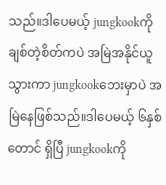သည်။ဒါပေမယ့် jungkookကို ချစ်တဲ့စိတ်ကပဲ အမြဲအနိုင်ယူသွားကာ jungkookဘေးမှာပဲ အမြဲနေဖြစ်သည်။ဒါပေမယ့် ၆နှစ်တောင် ရှိပြီ jungkookကို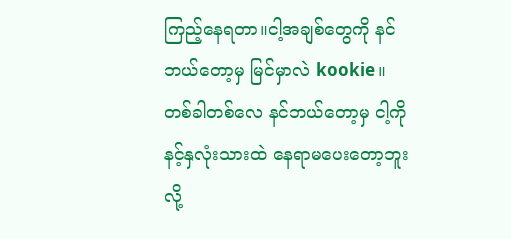ကြည့်နေရတာ။ငါ့အချစ်တွေကို နင်ဘယ်တော့မှ မြင်မှာလဲ kookie။တစ်ခါတစ်လေ နင်ဘယ်တော့မှ ငါ့ကို နင့်နှလုံးသားထဲ နေရာမပေးတော့ဘူးလို့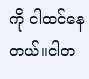ကို ငါထင်နေတယ်။ငါတ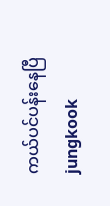ကယ်ပင်ပန်းနေပြီ jungkook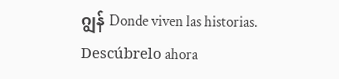ဂျွန် Donde viven las historias. Descúbrelo ahora